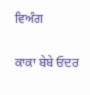ਵਿਅੰਗ

ਕਾਕਾ ਬੇਬੇ ਓਦਰ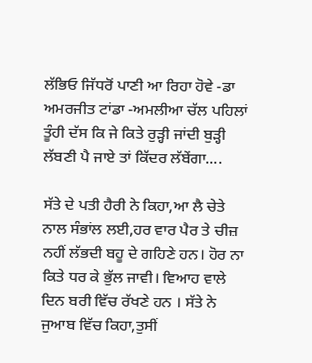ਲੱਭਿਓ ਜਿੱਧਰੋਂ ਪਾਣੀ ਆ ਰਿਹਾ ਹੋਵੇ -ਡਾ ਅਮਰਜੀਤ ਟਾਂਡਾ -ਅਮਲੀਆ ਚੱਲ ਪਹਿਲਾਂ ਤੂੰਹੀ ਦੱਸ ਕਿ ਜੇ ਕਿਤੇ ਰੁੜ੍ਹੀ ਜਾਂਦੀ ਬੁੜ੍ਹੀ ਲੱਬਣੀ ਪੈ ਜਾਏ ਤਾਂ ਕਿੱਦਰ ਲੱਬੇਂਗਾ....

ਸੱਤੇ ਦੇ ਪਤੀ ਹੈਰੀ ਨੇ ਕਿਹਾ,ਆ ਲੈ ਚੇਤੇ ਨਾਲ ਸੰਭਾਂਲ ਲਈ,ਹਰ ਵਾਰ ਪੈਰ ਤੇ ਚੀਜ਼ ਨਹੀਂ ਲੱਭਦੀ ਬਹੂ ਦੇ ਗਹਿਣੇ ਹਨ। ਹੋਰ ਨਾ ਕਿਤੇ ਧਰ ਕੇ ਭੁੱਲ ਜਾਵੀ। ਵਿਆਹ ਵਾਲੇ ਦਿਨ ਬਰੀ ਵਿੱਚ ਰੱਖਣੇ ਹਨ । ਸੱਤੇ ਨੇ ਜੁਆਬ ਵਿੱਚ ਕਿਹਾ,ਤੁਸੀਂ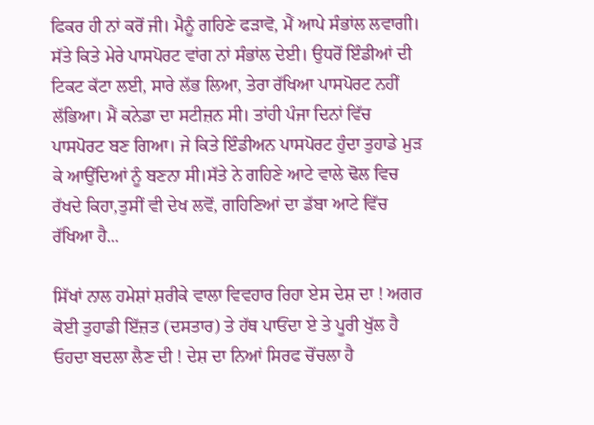ਫਿਕਰ ਹੀ ਨਾਂ ਕਰੋਂ ਜੀ। ਮੈਨੂੰ ਗਹਿਣੇ ਫੜਾਵੋ, ਮੈਂ ਆਪੇ ਸੰਭਾਂਲ ਲਵਾਗੀ। ਸੱਤੇ ਕਿਤੇ ਮੇਰੇ ਪਾਸਪੋਰਟ ਵਾਂਗ ਨਾਂ ਸੰਭਾਂਲ ਦੇਈ। ਉਧਰੋਂ ਇੰਡੀਆਂ ਦੀ ਟਿਕਟ ਕੱਟਾ ਲਈ, ਸਾਰੇ ਲੱਭ ਲਿਆ, ਤੇਰਾ ਰੱਖਿਆ ਪਾਸਪੋਰਟ ਨਹੀਂ ਲੱਭਿਆ। ਮੈਂ ਕਨੇਡਾ ਦਾ ਸਟੀਜ਼ਨ ਸੀ। ਤਾਂਹੀ ਪੰਜਾ ਦਿਨਾਂ ਵਿੱਚ ਪਾਸਪੋਰਟ ਬਣ ਗਿਆ। ਜੇ ਕਿਤੇ ਇੰਡੀਅਨ ਪਾਸਪੋਰਟ ਹੁੰਦਾ ਤੁਹਾਡੇ ਮੁੜ ਕੇ ਆਉਂਦਿਆਂ ਨੂੰ ਬਣਨਾ ਸੀ।ਸੱਤੇ ਨੇ ਗਹਿਣੇ ਆਟੇ ਵਾਲੇ ਢੋਲ ਵਿਚ ਰੱਖਦੇ ਕਿਹਾ,ਤੁਸੀਂ ਵੀ ਦੇਖ ਲਵੋਂ, ਗਹਿਣਿਆਂ ਦਾ ਡੱਬਾ ਆਟੇ ਵਿੱਚ ਰੱਖਿਆ ਹੈ...

ਸਿੱਖਾਂ ਨਾਲ ਹਮੇਸ਼ਾਂ ਸ਼ਰੀਕੇ ਵਾਲਾ ਵਿਵਹਾਰ ਰਿਹਾ ਏਸ ਦੇਸ਼ ਦਾ ! ਅਗਰ ਕੋਈ ਤੁਹਾਡੀ ਇੱਜ਼ਤ (ਦਸਤਾਰ) ਤੇ ਹੱਥ ਪਾਓਂਦਾ ਏ ਤੇ ਪੂਰੀ ਖੁੱਲ ਹੈ ਓਹਦਾ ਬਦਲਾ ਲੈਣ ਦੀ ! ਦੇਸ਼ ਦਾ ਨਿਆਂ ਸਿਰਫ ਚੋਂਚਲਾ ਹੈ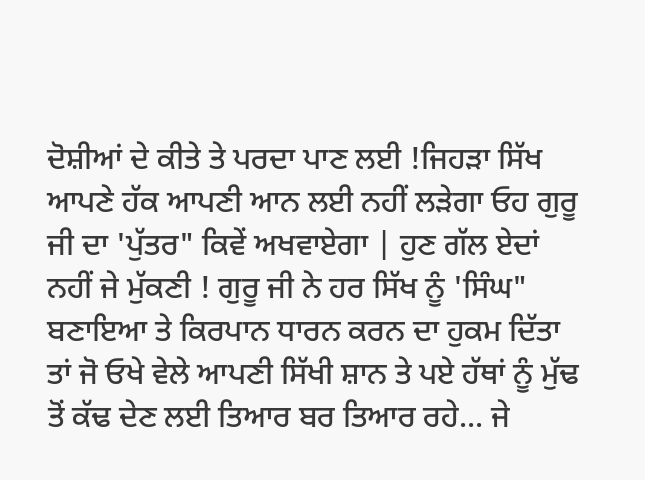ਦੋਸ਼ੀਆਂ ਦੇ ਕੀਤੇ ਤੇ ਪਰਦਾ ਪਾਣ ਲਈ !ਜਿਹੜਾ ਸਿੱਖ ਆਪਣੇ ਹੱਕ ਆਪਣੀ ਆਨ ਲਈ ਨਹੀਂ ਲੜੇਗਾ ਓਹ ਗੁਰੂ ਜੀ ਦਾ 'ਪੁੱਤਰ" ਕਿਵੇਂ ਅਖਵਾਏਗਾ | ਹੁਣ ਗੱਲ ਏਦਾਂ ਨਹੀਂ ਜੇ ਮੁੱਕਣੀ ! ਗੁਰੂ ਜੀ ਨੇ ਹਰ ਸਿੱਖ ਨੂੰ 'ਸਿੰਘ" ਬਣਾਇਆ ਤੇ ਕਿਰਪਾਨ ਧਾਰਨ ਕਰਨ ਦਾ ਹੁਕਮ ਦਿੱਤਾ ਤਾਂ ਜੋ ਓਖੇ ਵੇਲੇ ਆਪਣੀ ਸਿੱਖੀ ਸ਼ਾਨ ਤੇ ਪਏ ਹੱਥਾਂ ਨੂੰ ਮੁੱਢ ਤੋਂ ਕੱਢ ਦੇਣ ਲਈ ਤਿਆਰ ਬਰ ਤਿਆਰ ਰਹੇ... ਜੇ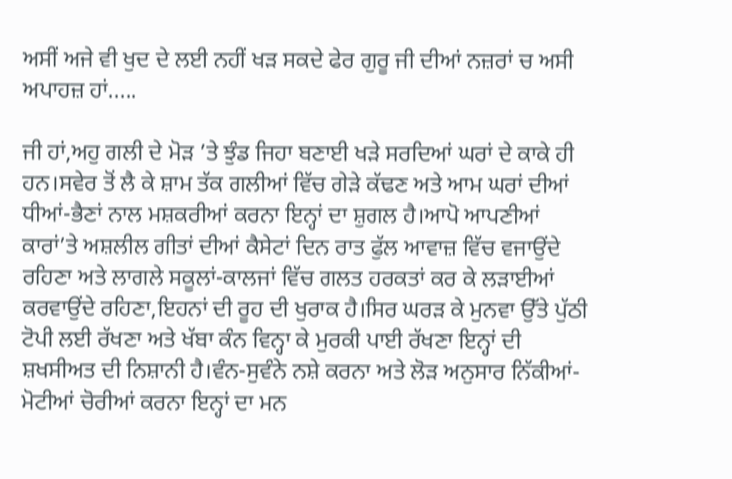ਅਸੀਂ ਅਜੇ ਵੀ ਖੁਦ ਦੇ ਲਈ ਨਹੀਂ ਖੜ ਸਕਦੇ ਫੇਰ ਗੁਰੂ ਜੀ ਦੀਆਂ ਨਜ਼ਰਾਂ ਚ ਅਸੀ ਅਪਾਹਜ਼ ਹਾਂ.....

ਜੀ ਹਾਂ,ਅਹੁ ਗਲੀ ਦੇ ਮੋੜ ’ਤੇ ਝੁੰਡ ਜਿਹਾ ਬਣਾਈ ਖੜੇ ਸਰਦਿਆਂ ਘਰਾਂ ਦੇ ਕਾਕੇ ਹੀ ਹਨ।ਸਵੇਰ ਤੋਂ ਲੈ ਕੇ ਸ਼ਾਮ ਤੱਕ ਗਲੀਆਂ ਵਿੱਚ ਗੇੜੇ ਕੱਢਣ ਅਤੇ ਆਮ ਘਰਾਂ ਦੀਆਂ ਧੀਆਂ-ਭੈਣਾਂ ਨਾਲ ਮਸ਼ਕਰੀਆਂ ਕਰਨਾ ਇਨ੍ਹਾਂ ਦਾ ਸ਼ੁਗਲ ਹੈ।ਆਪੋ ਆਪਣੀਆਂ ਕਾਰਾਂ’ਤੇ ਅਸ਼ਲੀਲ ਗੀਤਾਂ ਦੀਆਂ ਕੈਸੇਟਾਂ ਦਿਨ ਰਾਤ ਫੁੱਲ ਆਵਾਜ਼ ਵਿੱਚ ਵਜਾਉਂਦੇ ਰਹਿਣਾ ਅਤੇ ਲਾਗਲੇ ਸਕੂਲਾਂ-ਕਾਲਜਾਂ ਵਿੱਚ ਗਲਤ ਹਰਕਤਾਂ ਕਰ ਕੇ ਲੜਾਈਆਂ ਕਰਵਾਉਂਦੇ ਰਹਿਣਾ,ਇਹਨਾਂ ਦੀ ਰੂਹ ਦੀ ਖੁਰਾਕ ਹੈ।ਸਿਰ ਘਰੜ ਕੇ ਮੁਨਵਾ ਉੱਤੇ ਪੁੱਠੀ ਟੋਪੀ ਲਈ ਰੱਖਣਾ ਅਤੇ ਖੱਬਾ ਕੰਨ ਵਿਨ੍ਹਾ ਕੇ ਮੁਰਕੀ ਪਾਈ ਰੱਖਣਾ ਇਨ੍ਹਾਂ ਦੀ ਸ਼ਖਸੀਅਤ ਦੀ ਨਿਸ਼ਾਨੀ ਹੈ।ਵੰਨ-ਸੁਵੰਨੇ ਨਸ਼ੇ ਕਰਨਾ ਅਤੇ ਲੋੜ ਅਨੁਸਾਰ ਨਿੱਕੀਆਂ-ਮੋਟੀਆਂ ਚੋਰੀਆਂ ਕਰਨਾ ਇਨ੍ਹਾਂ ਦਾ ਮਨ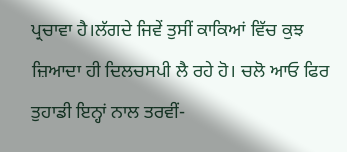ਪ੍ਰਚਾਵਾ ਹੈ।ਲੱਗਦੇ ਜਿਵੇਂ ਤੁਸੀਂ ਕਾਕਿਆਂ ਵਿੱਚ ਕੁਝ ਜ਼ਿਆਦਾ ਹੀ ਦਿਲਚਸਪੀ ਲੈ ਰਹੇ ਹੋ। ਚਲੋ ਆਓ ਫਿਰ ਤੁਹਾਡੀ ਇਨ੍ਹਾਂ ਨਾਲ ਤਰਵੀਂ-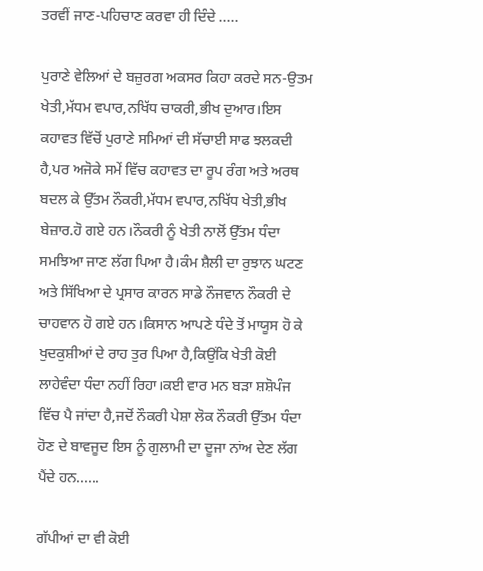ਤਰਵੀਂ ਜਾਣ-ਪਹਿਚਾਣ ਕਰਵਾ ਹੀ ਦਿੰਦੇ .....

ਪੁਰਾਣੇ ਵੇਲਿਆਂ ਦੇ ਬਜ਼ੁਰਗ ਅਕਸਰ ਕਿਹਾ ਕਰਦੇ ਸਨ-ਉਤਮ ਖੇਤੀ,ਮੱਧਮ ਵਪਾਰ,ਨਖਿੱਧ ਚਾਕਰੀ,ਭੀਖ ਦੁਆਰ।ਇਸ ਕਹਾਵਤ ਵਿੱਚੋਂ ਪੁਰਾਣੇ ਸਮਿਆਂ ਦੀ ਸੱਚਾਈ ਸਾਫ ਝਲਕਦੀ ਹੈ,ਪਰ ਅਜੋਕੇ ਸਮੇਂ ਵਿੱਚ ਕਹਾਵਤ ਦਾ ਰੂਪ ਰੰਗ ਅਤੇ ਅਰਥ ਬਦਲ ਕੇ ਉੱਤਮ ਨੌਕਰੀ,ਮੱਧਮ ਵਪਾਰ,ਨਖਿੱਧ ਖੇਤੀ,ਭੀਖ ਬੇਜ਼ਾਰ.ਹੋ ਗਏ ਹਨ।ਨੌਕਰੀ ਨੂੰ ਖੇਤੀ ਨਾਲੋਂ ਉੱਤਮ ਧੰਦਾ ਸਮਝਿਆ ਜਾਣ ਲੱਗ ਪਿਆ ਹੈ।ਕੰਮ ਸ਼ੈਲੀ ਦਾ ਰੁਝਾਨ ਘਟਣ ਅਤੇ ਸਿੱਖਿਆ ਦੇ ਪ੍ਰਸਾਰ ਕਾਰਨ ਸਾਡੇ ਨੌਜਵਾਨ ਨੌਕਰੀ ਦੇ ਚਾਹਵਾਨ ਹੋ ਗਏ ਹਨ।ਕਿਸਾਨ ਆਪਣੇ ਧੰਦੇ ਤੋਂ ਮਾਯੂਸ ਹੋ ਕੇ ਖੁਦਕੁਸ਼ੀਆਂ ਦੇ ਰਾਹ ਤੁਰ ਪਿਆ ਹੈ,ਕਿਉਂਕਿ ਖੇਤੀ ਕੋਈ ਲਾਹੇਵੰਦਾ ਧੰਦਾ ਨਹੀਂ ਰਿਹਾ।ਕਈ ਵਾਰ ਮਨ ਬੜਾ ਸ਼ਸ਼ੋਪੰਜ ਵਿੱਚ ਪੈ ਜਾਂਦਾ ਹੈ,ਜਦੋਂ ਨੌਕਰੀ ਪੇਸ਼ਾ ਲੋਕ ਨੌਕਰੀ ਉੱਤਮ ਧੰਦਾ ਹੋਣ ਦੇ ਬਾਵਜੂਦ ਇਸ ਨੂੰ ਗੁਲਾਮੀ ਦਾ ਦੂਜਾ ਨਾਂਅ ਦੇਣ ਲੱਗ ਪੈਂਦੇ ਹਨ......

ਗੱਪੀਆਂ ਦਾ ਵੀ ਕੋਈ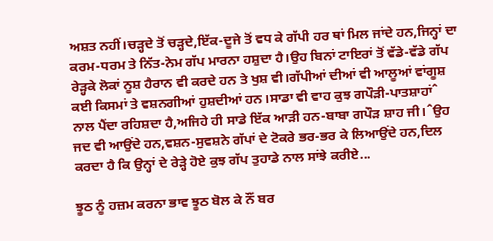ਅਸ਼ਤ ਨਹੀਂ।ਚੜ੍ਹਦੇ ਤੋਂ ਚੜ੍ਹਦੇ,ਇੱਕ-ਦੂਜੇ ਤੋਂ ਵਧ ਕੇ ਗੱਪੀ ਹਰ ਥਾਂ ਮਿਲ ਜਾਂਦੇ ਹਨ,ਜਿਨ੍ਹਾਂ ਦਾ ਕਰਮ-ਧਰਮ ਤੇ ਨਿੱਤ-ਨੇਮ ਗੱਪ ਮਾਰਨਾ ਹਸ਼ੁਦਾ ਹੈ।ਉਹ ਬਿਨਾਂ ਟਾਇਰਾਂ ਤੋਂ ਵੱਡੇ-ਵੱਡੇ ਗੱਪ ਰੇੜ੍ਹਕੇ ਲੋਕਾਂ ਨੂਸ਼ ਹੈਰਾਨ ਵੀ ਕਰਦੇ ਹਨ ਤੇ ਖੁਸ਼ ਵੀ।ਗੱਪੀਆਂ ਦੀਆਂ ਵੀ ਆਲੂਆਂ ਵਾਂਗੂਸ਼ ਕਈ ਕਿਸਮਾਂ ਤੇ ਵਸ਼ਨਗੀਆਂ ਹੁਸ਼ਦੀਆਂ ਹਨ।ਸਾਡਾ ਵੀ ਵਾਹ ਕੁਝ ਗਪੌੜੀ-ਪਾਤਸ਼ਾਹਾਂˆ ਨਾਲ ਪੈਂਦਾ ਰਹਿਸ਼ਦਾ ਹੈ,ਅਜਿਹੇ ਹੀ ਸਾਡੇ ਇੱਕ ਆੜੀ ਹਨ-ਬਾਬਾ ਗਪੌੜ ਸ਼ਾਹ ਜੀ।ˆਉਹ ਜਦ ਵੀ ਆਉਂਦੇ ਹਨ,ਵਸ਼ਨ-ਸੁਵਸ਼ਨੇ ਗੱਪਾਂ ਦੇ ਟੋਕਰੇ ਭਰ-ਭਰ ਕੇ ਲਿਆਉਂਦੇ ਹਨ,ਦਿਲ ਕਰਦਾ ਹੈ ਕਿ ਉਨ੍ਹਾਂ ਦੇ ਰੇੜ੍ਹੇ ਹੋਏ ਕੁਝ ਗੱਪ ਤੁਹਾਡੇ ਨਾਲ ਸਾਂਝੇ ਕਰੀਏ...

ਝੂਠ ਨੂੰ ਹਜ਼ਮ ਕਰਨਾ ਭਾਵ ਝੂਠ ਬੋਲ ਕੇ ਨੌਂ ਬਰ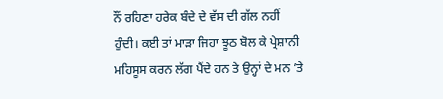ਨੌਂ ਰਹਿਣਾ ਹਰੇਕ ਬੰਦੇ ਦੇ ਵੱਸ ਦੀ ਗੱਲ ਨਹੀਂ ਹੁੰਦੀ। ਕਈ ਤਾਂ ਮਾੜਾ ਜਿਹਾ ਝੂਠ ਬੋਲ ਕੇ ਪ੍ਰੇਸ਼ਾਨੀ ਮਹਿਸੂਸ ਕਰਨ ਲੱਗ ਪੈਂਦੇ ਹਨ ਤੇ ਉਨ੍ਹਾਂ ਦੇ ਮਨ ’ਤੇ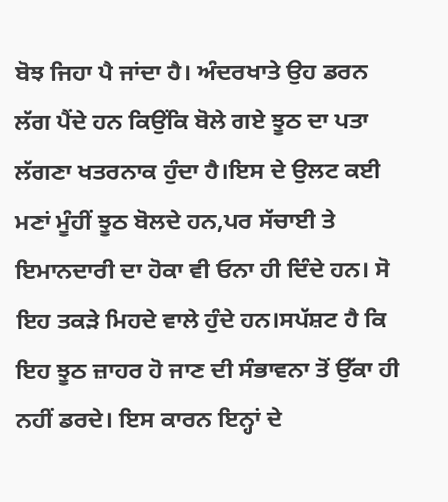ਬੋਝ ਜਿਹਾ ਪੈ ਜਾਂਦਾ ਹੈ। ਅੰਦਰਖਾਤੇ ਉਹ ਡਰਨ ਲੱਗ ਪੈਂਦੇ ਹਨ ਕਿਉਂਕਿ ਬੋਲੇ ਗਏ ਝੂਠ ਦਾ ਪਤਾ ਲੱਗਣਾ ਖਤਰਨਾਕ ਹੁੰਦਾ ਹੈ।ਇਸ ਦੇ ਉਲਟ ਕਈ ਮਣਾਂ ਮੂੰਹੀਂ ਝੂਠ ਬੋਲਦੇ ਹਨ,ਪਰ ਸੱਚਾਈ ਤੇ ਇਮਾਨਦਾਰੀ ਦਾ ਹੋਕਾ ਵੀ ਓਨਾ ਹੀ ਦਿੰਦੇ ਹਨ। ਸੋ ਇਹ ਤਕੜੇ ਮਿਹਦੇ ਵਾਲੇ ਹੁੰਦੇ ਹਨ।ਸਪੱਸ਼ਟ ਹੈ ਕਿ ਇਹ ਝੂਠ ਜ਼ਾਹਰ ਹੋ ਜਾਣ ਦੀ ਸੰਭਾਵਨਾ ਤੋਂ ਉੱਕਾ ਹੀ ਨਹੀਂ ਡਰਦੇ। ਇਸ ਕਾਰਨ ਇਨ੍ਹਾਂ ਦੇ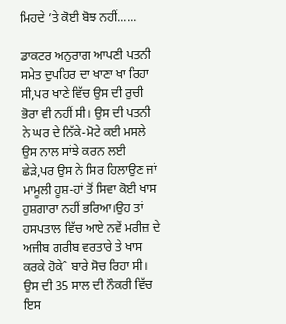ਮਿਹਦੇ ’ਤੇ ਕੋਈ ਬੋਝ ਨਹੀਂ......

ਡਾਕਟਰ ਅਨੁਰਾਗ ਆਪਣੀ ਪਤਨੀ ਸਮੇਤ ਦੁਪਹਿਰ ਦਾ ਖਾਣਾ ਖਾ ਰਿਹਾ ਸੀ,ਪਰ ਖਾਣੇ ਵਿੱਚ ਉਸ ਦੀ ਰੁਚੀ ਭੋਰਾ ਵੀ ਨਹੀਂ ਸੀ। ਉਸ ਦੀ ਪਤਨੀ ਨੇ ਘਰ ਦੇ ਨਿੱਕੇ-ਮੋਟੇ ਕਈ ਮਸਲੇ ਉਸ ਨਾਲ ਸਾਂਝੇ ਕਰਨ ਲਈ ਛੇੜੇ,ਪਰ ਉਸ ਨੇ ਸਿਰ ਹਿਲਾਉਣ ਜਾਂ ਮਾਮੂਲੀ ਹੂਸ਼-ਹਾਂ ਤੋਂ ਸਿਵਾ ਕੋਈ ਖਾਸ ਹੁਸ਼ਗਾਰਾ ਨਹੀਂ ਭਰਿਆ।ਉਹ ਤਾਂ ਹਸਪਤਾਲ ਵਿੱਚ ਆਏ ਨਵੇਂ ਮਰੀਜ਼ ਦੇ ਅਜੀਬ ਗਰੀਬ ਵਰਤਾਰੇ ਤੇ ਖਾਸ ਕਰਕੇ ਹੋਕੇˆ ਬਾਰੇ ਸੋਚ ਰਿਹਾ ਸੀ। ਉਸ ਦੀ 35 ਸਾਲ ਦੀ ਨੌਕਰੀ ਵਿੱਚ ਇਸ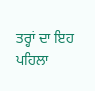ਤਰ੍ਹਾਂ ਦਾ ਇਹ ਪਹਿਲਾ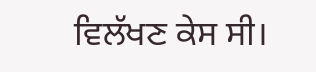ਵਿਲੱਖਣ ਕੇਸ ਸੀ।